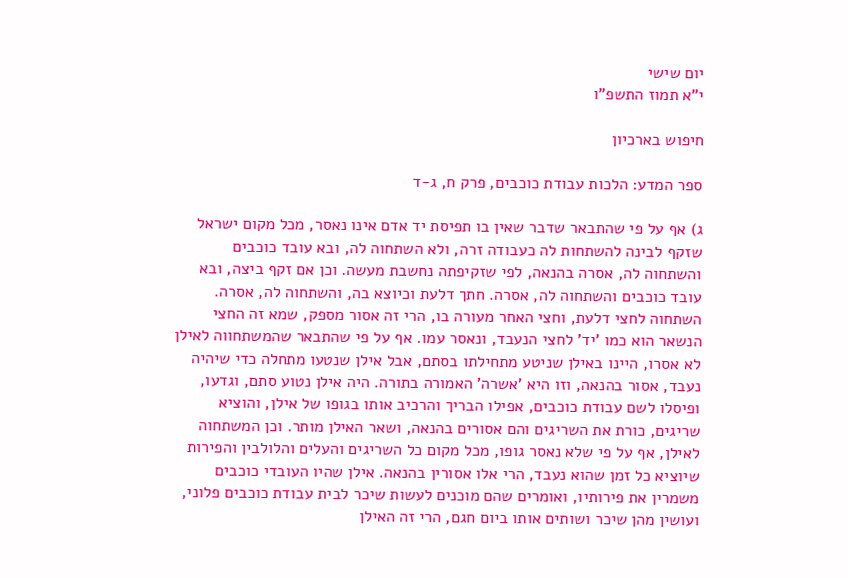יום שישי
י"א תמוז התשפ"ו

חיפוש בארכיון

ספר המדע: הלכות עבודת כוכבים, פרק ח, ג-ד

ג) אף על פי שהתבאר שדבר שאין בו תפיסת יד אדם אינו נאסר, מכל מקום ישראל שזקף לבינה להשתחות לה כעבודה זרה, ולא השתחוה לה, ובא עובד כוכבים והשתחוה לה, אסרה בהנאה, לפי שזקיפתה נחשבת מעשה. וכן אם זקף ביצה, ובא עובד כוכבים והשתחוה לה, אסרה. חתך דלעת וכיוצא בה, והשתחוה לה, אסרה. השתחוה לחצי דלעת, וחצי האחר מעורה בו, הרי זה אסור מספק, שמא זה החצי הנשאר הוא כמו 'יד' לחצי הנעבד, ונאסר עמו. אף על פי שהתבאר שהמשתחווה לאילן לא אסרו, היינו באילן שניטע מתחילתו בסתם, אבל אילן שנטעו מתחלה כדי שיהיה נעבד, אסור בהנאה, וזו היא 'אשרה' האמורה בתורה. היה אילן נטוע סתם, וגדעו, ופיסלו לשם עבודת כוכבים, אפילו הבריך והרכיב אותו בגופו של אילן, והוציא שריגים, כורת את השריגים והם אסורים בהנאה, ושאר האילן מותר. וכן המשתחוה לאילן, אף על פי שלא נאסר גופו, מכל מקום כל השריגים והעלים והלולבין והפירות שיוציא כל זמן שהוא נעבד, הרי אלו אסורין בהנאה. אילן שהיו העובדי כוכבים משמרין את פירותיו, ואומרים שהם מוכנים לעשות שיכר לבית עבודת כוכבים פלוני, ועושין מהן שיכר ושותים אותו ביום חגם, הרי זה האילן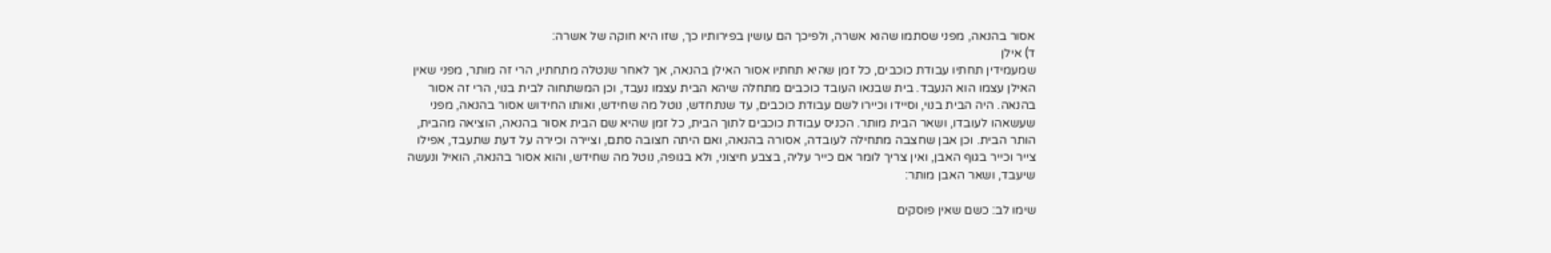אסור בהנאה, מפני שסתמו שהוא אשרה, ולפיכך הם עושין בפירותיו כך, שזו היא חוקה של אשרה:
ד) אילן
שמעמידין תחתיו עבודת כוכבים, כל זמן שהיא תחתיו אסור האילן בהנאה, אך לאחר שנטלה מתחתיו, הרי זה מותר, מפני שאין האילן עצמו הוא הנעבד. בית שבנאו העובד כוכבים מתחלה שיהא הבית עצמו נעבד, וכן המשתחוה לבית בנוי, הרי זה אסור בהנאה. היה הבית בנוי, וסיידו וכיירו לשם עבודת כוכבים, עד שנתחדש, נוטל מה שחידש, ואותו החידוש אסור בהנאה, מפני שעשאהו לעובדו, ושאר הבית מותר. הכניס עבודת כוכבים לתוך הבית, כל זמן שהיא שם הבית אסור בהנאה, הוציאה מהבית, הותר הבית. וכן אבן שחצבה מתחילה לעובדה, אסורה בהנאה, ואם היתה חצובה סתם, וציירה וכיירה על דעת שתעבד, אפילו צייר וכייר בגוף האבן, ואין צריך לומר אם כייר עליה, בצבע חיצוני, ולא בגופה, נוטל מה שחידש, והוא אסור בהנאה, הואיל ונעשה שיעבד, ושאר האבן מותר:

שימו לב: כשם שאין פוסקים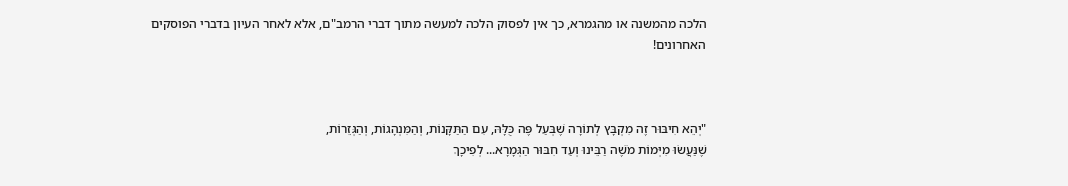הלכה מהמשנה או מהגמרא, כך אין לפסוק הלכה למעשה מתוך דברי הרמב"ם, אלא לאחר העיון בדברי הפוסקים האחרונים!



"יְהֵא חִיבּוּר זֶה מִקְבָּץ לְתוֹרָה שֶׁבְּעַל פֶּה כֻּלָּהּ, עִם הַתַּקָּנוֹת, וְהַמִּנְהָגוֹת, וְהַגְּזֵרוֹת,
שֶׁנַּעֲשׂוּ מִיְּמוֹת מֹשֶׁה רַבֵּינוּ וְעַד חִבּוּר הַגְּמָרָא... לְפִיכָךְ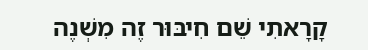קָרָאתִי שֵׁם חִיבּוּר זֶה מִשְׁנֶה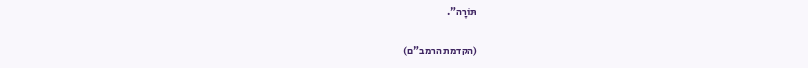תּוֹרָה".

(הקדמת הרמב"ם)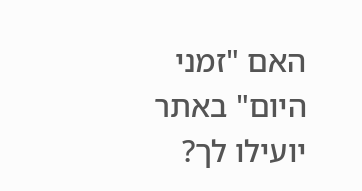האם "זמני היום" באתר יועילו לך?